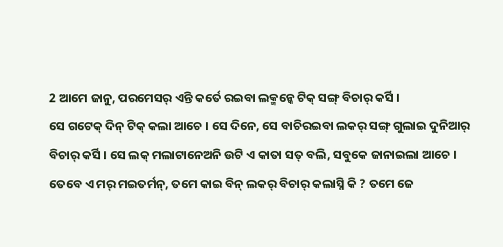2 ଆମେ ଜାନୁ, ପରମେସର୍ ଏନ୍ତି କର୍ତେ ରଇବା ଲକ୍ମନ୍କେ ଟିକ୍ ସଙ୍ଗ୍ ବିଚାର୍ କର୍ସି ।
ସେ ଗଟେକ୍ ଦିନ୍ ଟିକ୍ କଲା ଆଚେ । ସେ ଦିନେ, ସେ ବାଚିରଇବା ଲକର୍ ସଙ୍ଗ୍ ଗୁଲାଇ ଦୁନିଆର୍ ବିଚାର୍ କର୍ସି । ସେ ଲକ୍ ମଲାଟାନେଅନି ଉଟି ଏ କାତା ସତ୍ ବଲି, ସବୁକେ ଜାନାଇଲା ଆଚେ ।
ତେବେ ଏ ମର୍ ମଇତର୍ମନ୍, ତମେ କାଇ ବିନ୍ ଲକର୍ ବିଚାର୍ କଲାସ୍ନି କି ? ତମେ ଜେ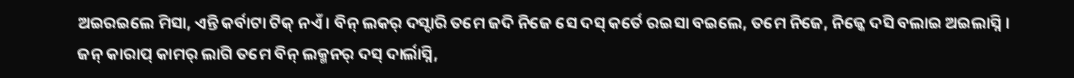ଅଇରଇଲେ ମିସା, ଏନ୍ତି କର୍ବାଟା ଟିକ୍ ନଏଁ । ବିନ୍ ଲକର୍ ଦସ୍ଦାରି ତମେ ଜଦି ନିଜେ ସେ ଦସ୍ କର୍ତେ ରଇସା ବଇଲେ, ତମେ ନିଜେ, ନିଜ୍କେ ଦସି ବଲାଇ ଅଇଲାସ୍ନି ।
ଜନ୍ କାରାପ୍ କାମର୍ ଲାଗି ତମେ ବିନ୍ ଲକ୍ମନର୍ ଦସ୍ ଦାର୍ଲାସ୍ନି,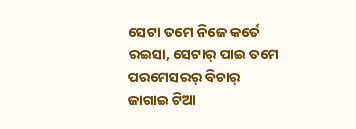ସେଟା ତମେ ନିଜେ କର୍ତେ ରଇସା, ସେଟାର୍ ପାଇ ତମେ ପରମେସରର୍ ବିଚାର୍ ଜାଗାଇ ଟିଆ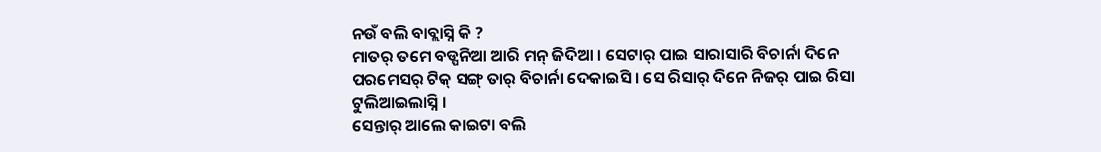ନଉଁ ବଲି ବାବ୍ଲାସ୍ନି କି ?
ମାତର୍ ତମେ ବଡ୍ପନିଆ ଆରି ମନ୍ ଜିଦିଆ । ସେଟାର୍ ପାଇ ସାରାସାରି ବିଚାର୍ନା ଦିନେ ପରମେସର୍ ଟିକ୍ ସଙ୍ଗ୍ ତାର୍ ବିଚାର୍ନା ଦେକାଇସି । ସେ ରିସାର୍ ଦିନେ ନିଜର୍ ପାଇ ରିସା ଟୁଲିଆଇଲାସ୍ନି ।
ସେନ୍ତାର୍ ଆଲେ କାଇଟା ବଲି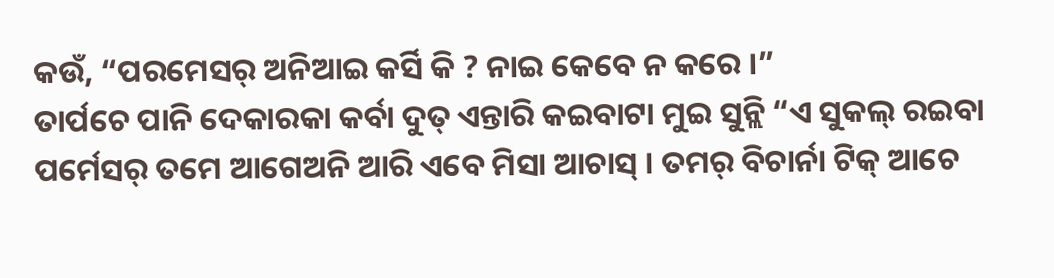କଉଁ, “ପରମେସର୍ ଅନିଆଇ କର୍ସି କି ? ନାଇ କେବେ ନ କରେ ।”
ତାର୍ପଚେ ପାନି ଦେକାରକା କର୍ବା ଦୁତ୍ ଏନ୍ତାରି କଇବାଟା ମୁଇ ସୁନ୍ଲି “ଏ ସୁକଲ୍ ରଇବା ପର୍ମେସର୍ ତମେ ଆଗେଅନି ଆରି ଏବେ ମିସା ଆଚାସ୍ । ତମର୍ ବିଚାର୍ନା ଟିକ୍ ଆଚେ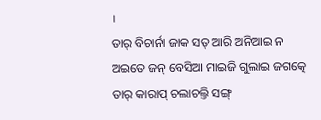।
ତାର୍ ବିଚାର୍ନା ଜାକ ସତ୍ ଆରି ଅନିଆଇ ନ ଅଇତେ ଜନ୍ ବେସିଆ ମାଇଜି ଗୁଲାଇ ଜଗତ୍କେ ତାର୍ କାରାପ୍ ଚଲାଚଲ୍ତି ସଙ୍ଗ୍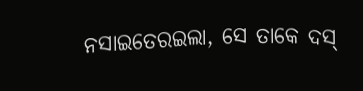ନସାଇତେରଇଲା, ସେ ତାକେ ଦସ୍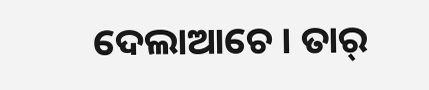ଦେଲାଆଚେ । ତାର୍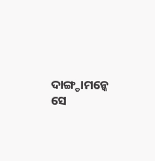ଦାଙ୍ଗ୍ଡାମନ୍କେ ସେ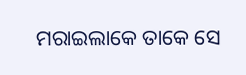ମରାଇଲାକେ ତାକେ ସେ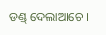ଡଣ୍ଡ୍ ଦେଲାଆଚେ ।